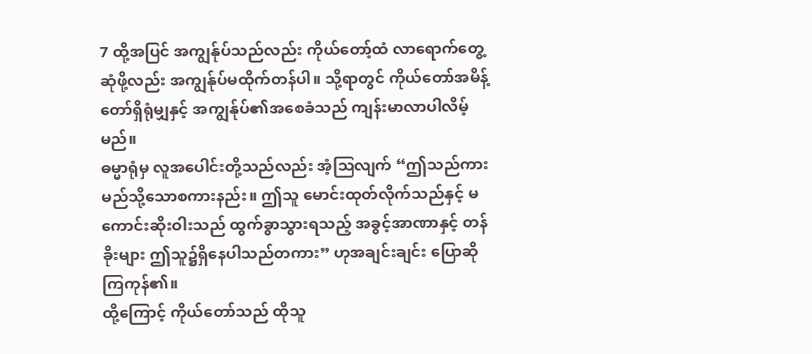7 ထို့အပြင် အကျွန်ုပ်သည်လည်း ကိုယ်တော့်ထံ လာရောက်တွေ့ဆုံဖို့လည်း အကျွန်ုပ်မထိုက်တန်ပါ။ သို့ရာတွင် ကိုယ်တော်အမိန့်တော်ရှိရုံမျှနှင့် အကျွန်ုပ်၏အစေခံသည် ကျန်းမာလာပါလိမ့်မည်။
ဓမ္မာရုံမှ လူအပေါင်းတို့သည်လည်း အံ့ဩလျက် “ဤသည်ကား မည်သို့သောစကားနည်း။ ဤသူ မောင်းထုတ်လိုက်သည်နှင့် မကောင်းဆိုးဝါးသည် ထွက်ခွာသွားရသည့် အခွင့်အာဏာနှင့် တန်ခိုးများ ဤသူ၌ရှိနေပါသည်တကား” ဟုအချင်းချင်း ပြောဆိုကြကုန်၏။
ထို့ကြောင့် ကိုယ်တော်သည် ထိုသူ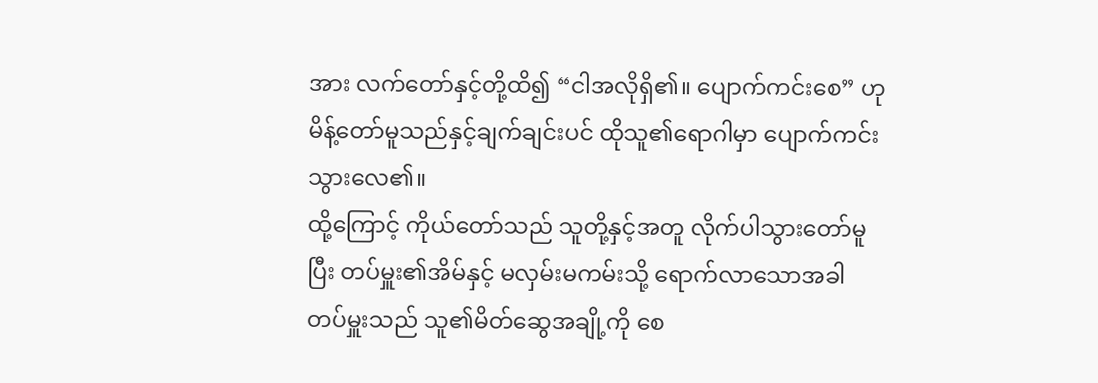အား လက်တော်နှင့်တို့ထိ၍ “ငါအလိုရှိ၏။ ပျောက်ကင်းစေ” ဟုမိန့်တော်မူသည်နှင့်ချက်ချင်းပင် ထိုသူ၏ရောဂါမှာ ပျောက်ကင်းသွားလေ၏။
ထို့ကြောင့် ကိုယ်တော်သည် သူတို့နှင့်အတူ လိုက်ပါသွားတော်မူပြီး တပ်မှူး၏အိမ်နှင့် မလှမ်းမကမ်းသို့ ရောက်လာသောအခါ တပ်မှူးသည် သူ၏မိတ်ဆွေအချို့ကို စေ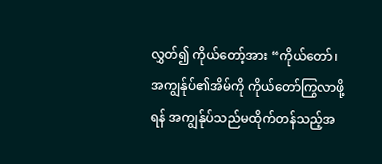လွှတ်၍ ကိုယ်တော့်အား “ကိုယ်တော်၊ အကျွန်ုပ်၏အိမ်ကို ကိုယ်တော်ကြွလာဖို့ရန် အကျွန်ုပ်သည်မထိုက်တန်သည့်အ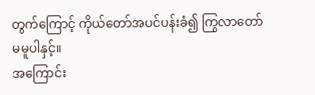တွက်ကြောင့် ကိုယ်တော်အပင်ပန်းခံ၍ ကြွလာတော်မမူပါနှင့်။
အကြောင်း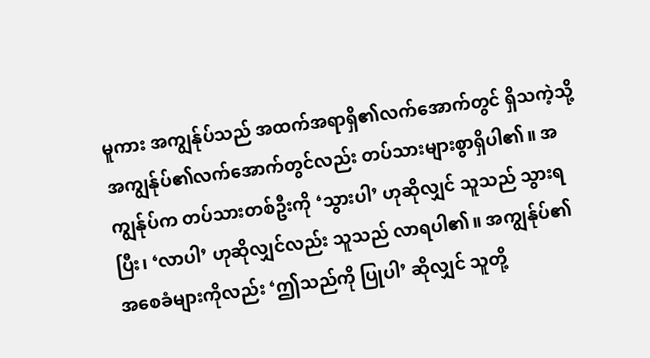မူကား အကျွန်ုပ်သည် အထက်အရာရှိ၏လက်အောက်တွင် ရှိသကဲ့သို့ အကျွန်ုပ်၏လက်အောက်တွင်လည်း တပ်သားများစွာရှိပါ၏။ အကျွန်ုပ်က တပ်သားတစ်ဦးကို ‘သွားပါ’ ဟုဆိုလျှင် သူသည် သွားရပြီး၊ ‘လာပါ’ ဟုဆိုလျှင်လည်း သူသည် လာရပါ၏။ အကျွန်ုပ်၏အစေခံများကိုလည်း ‘ဤသည်ကို ပြုပါ’ ဆိုလျှင် သူတို့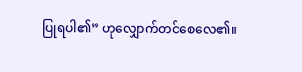ပြုရပါ၏” ဟုလျှောက်တင်စေလေ၏။